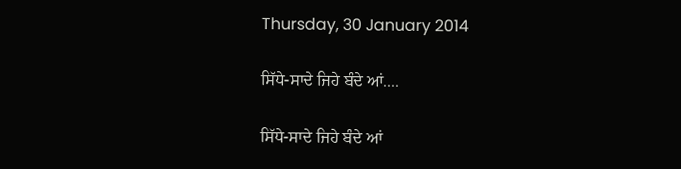Thursday, 30 January 2014

ਸਿੱਧੇ-ਸਾਦੇ ਜਿਹੇ ਬੰਦੇ ਆਂ....

ਸਿੱਧੇ-ਸਾਦੇ ਜਿਹੇ ਬੰਦੇ ਆਂ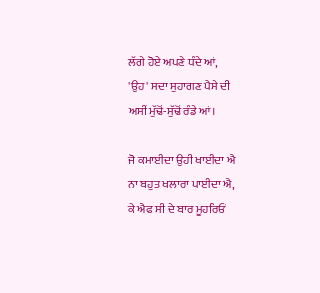ਲੱਗੇ ਹੋਏ ਅਪਣੇ ਧੰਦੇ ਆਂ,
'ਉਹ' ਸਦਾ ਸੁਹਾਗਣ ਪੈਸੇ ਦੀ
ਅਸੀਂ ਮੁੱਢੋਂ-ਸੁੱਢੋਂ ਰੰਡੇ ਆਂ।

ਜੋ ਕਮਾਈਦਾ ਉਹੀ ਖਾਈਦਾ ਐ
ਨਾ ਬਹੁਤ ਖਲਾਰਾ ਪਾਈਦਾ ਐ,
ਕੇ ਐਫ ਸੀ ਦੇ ਬਾਰ ਮੂਹਰਿਓਂ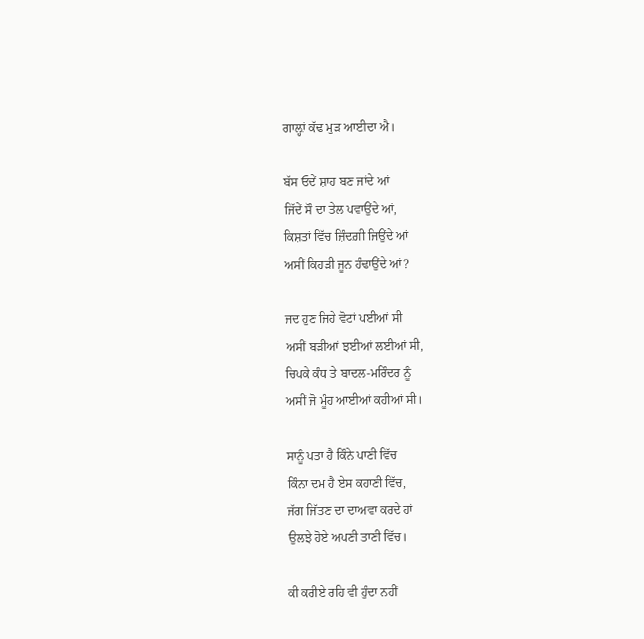ਗਾਲ਼੍ਹਾਂ ਕੱਢ ਮੁੜ ਆਈਦਾ ਐ।

ਬੱਸ ਓਦੇਂ ਸ਼ਾਹ ਬਣ ਜਾਂਦੇ ਆਂ
ਜਿੱਦੇਂ ਸੌ ਦਾ ਤੇਲ ਪਵਾਉਂਦੇ ਆਂ,
ਕਿਸ਼ਤਾਂ ਵਿੱਚ ਜ਼ਿੰਦਗ਼ੀ ਜਿਉਂਦੇ ਆਂ
ਅਸੀਂ ਕਿਹੜੀ ਜੂਨ ਹੰਢਾਉਂਦੇ ਆਂ?

ਜਦ ਹੁਣ ਜਿਹੇ ਵੋਟਾਂ ਪਈਆਂ ਸੀ
ਅਸੀਂ ਬੜੀਆਂ ਝਈਆਂ ਲਈਆਂ ਸੀ,
ਚਿਪਕੇ ਕੰਧ ਤੇ ਬਾਦਲ-ਮਰਿੰਦਰ ਨੂੰ
ਅਸੀਂ ਜੋ ਮੂੰਹ ਆਈਆਂ ਕਹੀਆਂ ਸੀ।

ਸਾਨੂੰ ਪਤਾ ਹੈ ਕਿੰਨੇ ਪਾਣੀ ਵਿੱਚ
ਕਿੰਨਾ ਦਮ ਹੈ ਏਸ ਕਹਾਣੀ ਵਿੱਚ,
ਜੱਗ ਜਿੱਤਣ ਦਾ ਦਾਅਵਾ ਕਰਦੇ ਹਾਂ
ਉਲਝੇ ਹੋਏ ਅਪਣੀ ਤਾਣੀ ਵਿੱਚ।

ਕੀ ਕਰੀਏ ਰਹਿ ਵੀ ਹੁੰਦਾ ਨਹੀਂ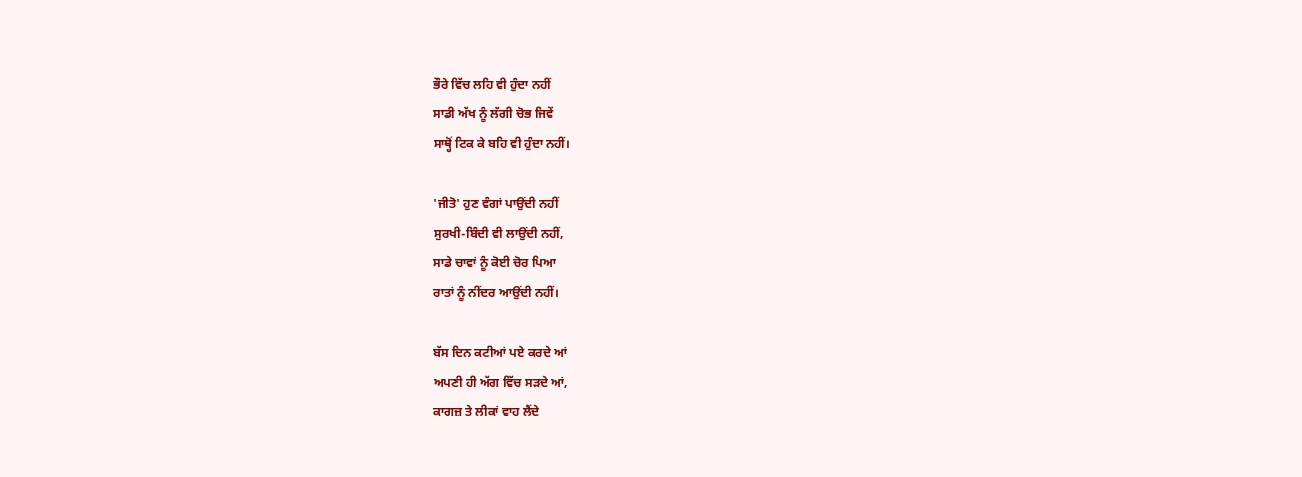ਭੌਰੇ ਵਿੱਚ ਲਹਿ ਵੀ ਹੁੰਦਾ ਨਹੀਂ
ਸਾਡੀ ਅੱਖ ਨੂੰ ਲੱਗੀ ਚੋਭ ਜਿਵੇਂ
ਸਾਥ੍ਹੋਂ ਟਿਕ ਕੇ ਬਹਿ ਵੀ ਹੁੰਦਾ ਨਹੀਂ।

'ਜੀਤੋ' ਹੁਣ ਵੰਗਾਂ ਪਾਉਂਦੀ ਨਹੀਂ
ਸੁਰਖੀ-ਬਿੰਦੀ ਵੀ ਲਾਉਂਦੀ ਨਹੀਂ,
ਸਾਡੇ ਚਾਵਾਂ ਨੂੰ ਕੋਈ ਚੋਰ ਪਿਆ
ਰਾਤਾਂ ਨੂੰ ਨੀਂਦਰ ਆਉਂਦੀ ਨਹੀਂ।

ਬੱਸ ਦਿਨ ਕਟੀਆਂ ਪਏ ਕਰਦੇ ਆਂ
ਅਪਣੀ ਹੀ ਅੱਗ ਵਿੱਚ ਸੜਦੇ ਆਂ,
ਕਾਗਜ਼ ਤੇ ਲੀਕਾਂ ਵਾਹ ਲੈਂਦੇ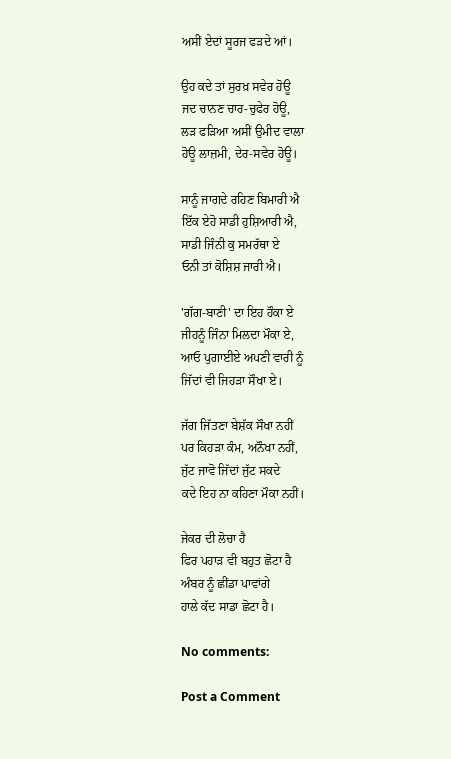ਅਸੀਂ ਏਦਾਂ ਸੂਰਜ ਫੜਦੇ ਆਂ।

ਉਹ ਕਦੇ ਤਾਂ ਸੁਰਖ਼ ਸਵੇਰ ਹੋਊ
ਜਦ ਚਾਨਣ ਚਾਰ-ਚੁਫੇਰ ਹੋਊ,
ਲੜ ਫੜਿਆ ਅਸੀਂ ਉਮੀਦ ਵਾਲਾ
ਹੋਊ ਲਾਜ਼ਮੀ, ਦੇਰ-ਸਵੇਰ ਹੋਊ।

ਸਾਨੂੰ ਜਾਗਦੇ ਰਹਿਣ ਬਿਮਾਰੀ ਐ
ਇੱਕ ਏਹੋ ਸਾਡੀ ਹੁਸ਼ਿਆਰੀ ਐ,
ਸਾਡੀ ਜਿੰਨੀ ਕੁ ਸਮਰੱਥਾ ਏ
ਓਨੀ ਤਾਂ ਕੋਸ਼ਿਸ਼ ਜਾਰੀ ਐ।

'ਗੱਗ-ਬਾਣੀ' ਦਾ ਇਹ ਹੌਕਾ ਏ
ਜੀਹਨੂੰ ਜਿੰਨਾ ਮਿਲਦਾ ਮੌਕਾ ਏ,
ਆਓ ਪੁਗਾਈਏ ਅਪਣੀ ਵਾਰੀ ਨੂੰ
ਜਿੱਦਾਂ ਵੀ ਜਿਹੜਾ ਸੌਖਾ ਏ।

ਜੱਗ ਜਿੱਤਣਾ ਬੇਸ਼ੱਕ ਸੌਖਾ ਨਹੀਂ
ਪਰ ਕਿਹੜਾ ਕੰਮ, ਅਨੌਖਾ ਨਹੀਂ,
ਜੁੱਟ ਜਾਵੋ ਜਿੱਦਾਂ ਜੁੱਟ ਸਕਦੇ
ਕਦੇ ਇਹ ਨਾ ਕਹਿਣਾ ਮੌਕਾ ਨਹੀਂ।

ਜੇਕਰ ਦੀ ਲੋਚਾ ਹੈ
ਫਿਰ ਪਹਾੜ ਵੀ ਬਹੁਤ ਛੋਟਾ ਹੈ
ਅੰਬਰ ਨੂੰ ਛੀਂਡਾ ਪਾਵਾਂਗੇ
ਹਾਲੇ ਕੱਦ ਸਾਡਾ ਛੋਟਾ ਹੈ।

No comments:

Post a Comment